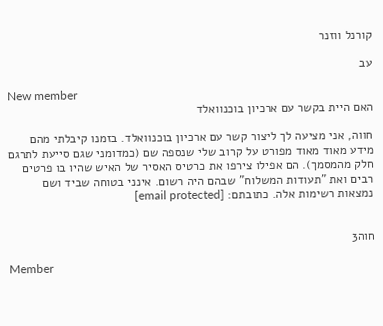קורנל ווזנר

עב

New member
האם היית בקשר עם ארכיון בוכנוואלד

חווה, אני מציעה לך ליצור קשר עם ארכיון בוכנוואלד. בזמנו קיבלתי מהם מידע מאוד מאוד מפורט על קרוב שלי שנספה שם (כמדומני שגם סייעת לתרגם חלק מהמסמך). הם אפילו צירפו את כרטיס האסיר של האיש שהיו בו פרטים רבים ואת "תעודות המשלוח" שבהם היה רשום. אינני בטוחה שביד ושם נמצאות רשימות אלה. כתובתם: [email protected]


חוה3

Member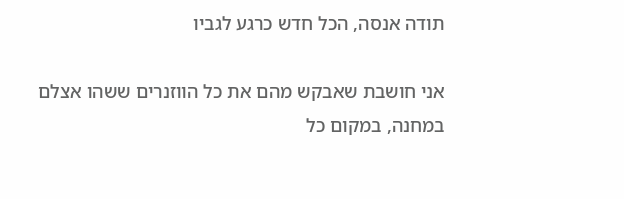תודה אנסה, הכל חדש כרגע לגביו

אני חושבת שאבקש מהם את כל הווזנרים ששהו אצלם במחנה, במקום כל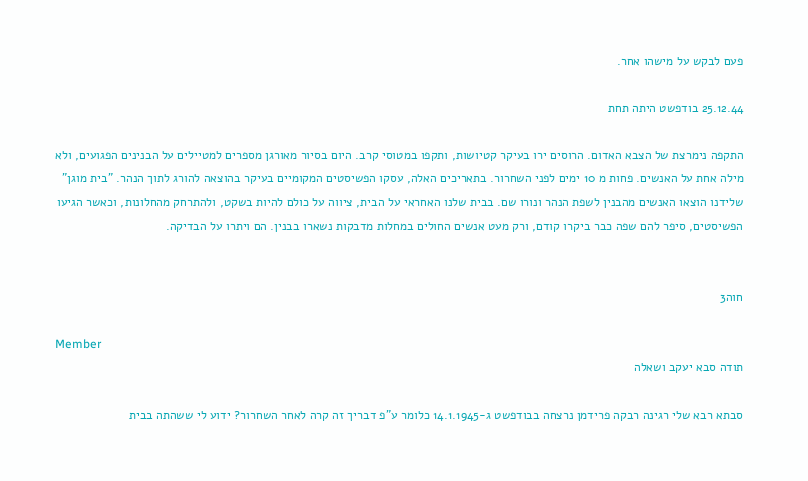פעם לבקש על מישהו אחר.

25.12.44 בודפשט היתה תחת

התקפה נימרצת של הצבא האדום. הרוסים ירו בעיקר קטיושות, ותקפו במטוסי קרב. היום בסיור מאורגן מספרים למטיילים על הבנינים הפגועים, ולא מילה אחת על האנשים. פחות מ 10 ימים לפני השחרור. בתאריכים האלה, עסקו הפשיסטים המקומיים בעיקר בהוצאה להורג לתוך הנהר. "בית מוגן" שלידנו הוצאו האנשים מהבנין לשפת הנהר ונורו שם. בבית שלנו האחראי על הבית, ציווה על כולם להיות בשקט, ולהתרחק מהחלונות, וכאשר הגיעו הפשיסטים, סיפר להם שפה כבר ביקרו קודם, ורק מעט אנשים החולים במחלות מדבקות נשארו בבנין. הם ויתרו על הבדיקה.


חוה3

Member
תודה סבא יעקב ושאלה

סבתא רבא שלי רגינה רבקה פרידמן נרצחה בבודפשט ג-14.1.1945 כלומר ע"פ דבריך זה קרה לאחר השחרור? ידוע לי ששהתה בבית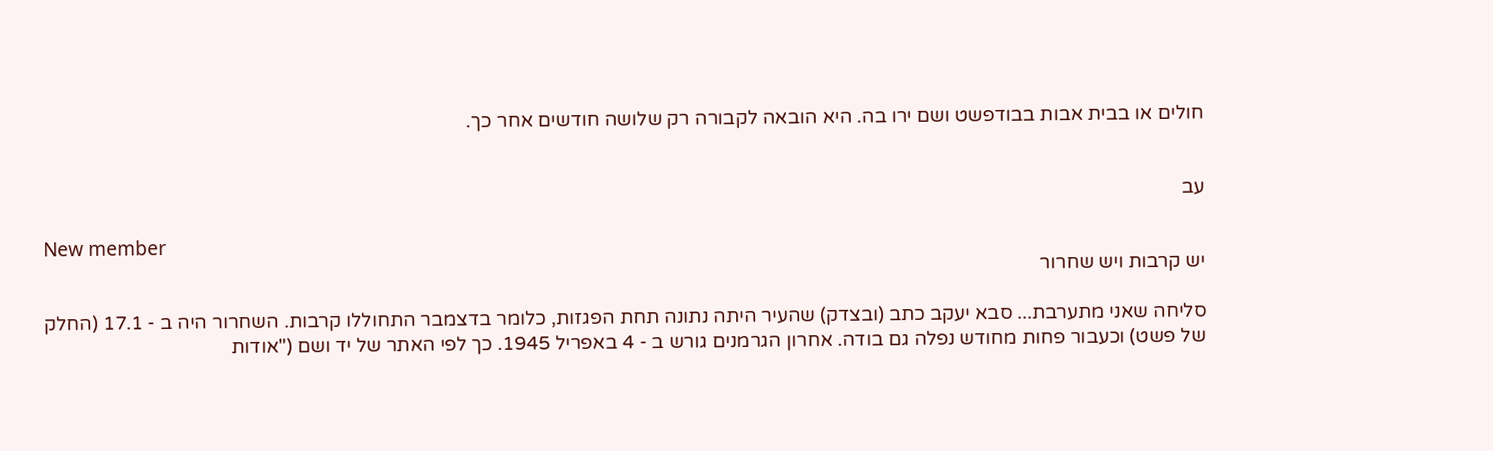חולים או בבית אבות בבודפשט ושם ירו בה. היא הובאה לקבורה רק שלושה חודשים אחר כך.


עב

New member
יש קרבות ויש שחרור

סליחה שאני מתערבת... סבא יעקב כתב (ובצדק) שהעיר היתה נתונה תחת הפגזות, כלומר בדצמבר התחוללו קרבות. השחרור היה ב - 17.1 (החלק של פשט) וכעבור פחות מחודש נפלה גם בודה. אחרון הגרמנים גורש ב - 4 באפריל 1945. כך לפי האתר של יד ושם ("אודות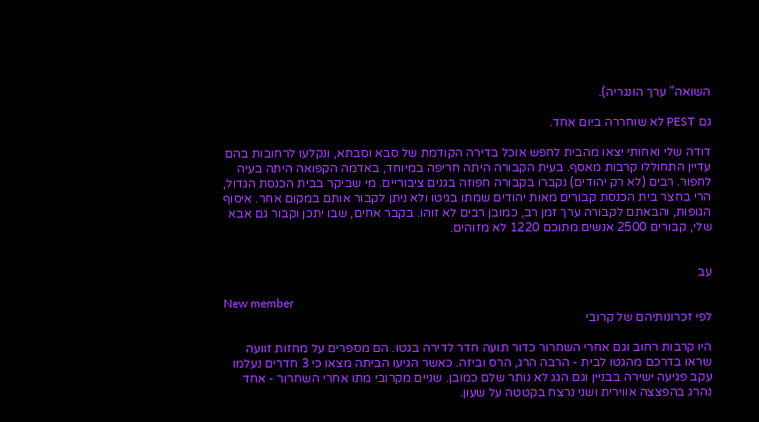השואה" ערך הונגריה).

גם PEST לא שוחררה ביום אחד.

דודה שלי ואחותי יצאו מהבית לחפש אוכל בדירה הקודמת של סבא וסבתא, ונקלעו לרחובות בהם עדיין התחוללו קרבות מאסף. בעית הקבורה היתה חריפה במיוחד, באדמה הקפואה היתה בעיה לחפור. רבים (לא רק יהודים) נקברו בקבורה חפוזה בגנים ציבוריים. מי שביקר בבית הכנסת הגדול, הרי בחצר בית הכנסת קבורים מאות יהודים שמתו בגיטו ולא ניתן לקבור אותם במקום אחר. איסוף הגופות, והבאתם לקבורה ערך זמן רב, כמובן רבים לא זוהו. בקבר אחים, שבו יתכן וקבור גם אבא שלי, קבורים 2500 אנשים מתוכם 1220 לא מזוהים.


עב

New member
לפי זכרונותיהם של קרובי

היו קרבות רחוב וגם אחרי השחרור כדור תועה חדר לדירה בגטו. הם מספרים על מחזות זוועה שראו בדרכם מהגטו לבית - הרבה הרג, הרס וביזה. כאשר הגיעו הביתה מצאו כי 3 חדרים נעלמו עקב פגיעה ישירה בבניין וגם הגג לא נותר שלם כמובן. שניים מקרובי מתו אחרי השחרור - אחד נהרג בהפצצה אווירית ושני נרצח בקטטה על שעון.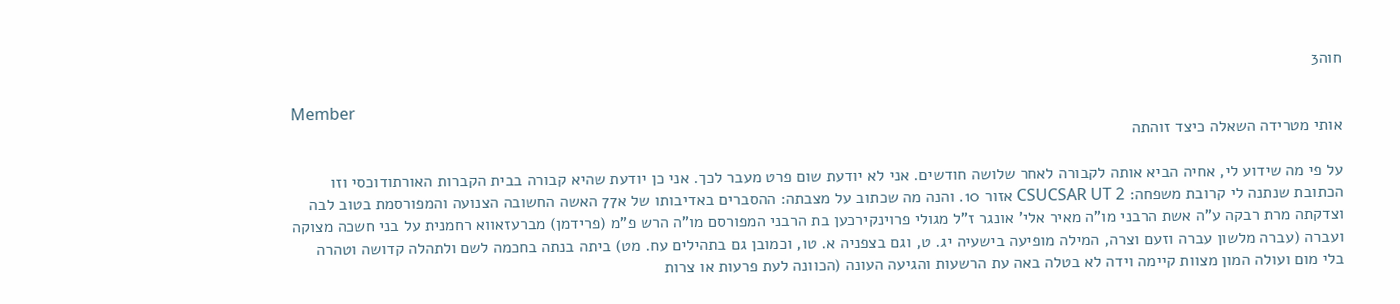חוה3

Member
אותי מטרידה השאלה כיצד זוהתה

על פי מה שידוע לי, אחיה הביא אותה לקבורה לאחר שלושה חודשים. אני לא יודעת שום פרט מעבר לכך. אני כן יודעת שהיא קבורה בבית הקברות האורתודוכסי וזו הכתובת שנתנה לי קרובת משפחה: CSUCSAR UT 2 אזור 10. והנה מה שכתוב על מצבתה: ההסברים באדיבותו של א77 האשה החשובה הצנועה והמפורסמת בטוב לבה וצדקתה מרת רבקה ע"ה אשת הרבני מו"ה מאיר אלי' אונגר ז"ל מגולי פרוינקירכען בת הרבני המפורסם מו"ה הרש פ"מ (פרידמן) מברעזאווא רחמנית על בני חשכה מצוקה ועברה (עברה מלשון עברה וזעם וצרה, המילה מופיעה בישעיה יג. ט, וגם בצפניה א. טו, וכמובן גם בתהילים עח. מט) ביתה בנתה בחכמה לשם ולתהלה קדושה וטהרה בלי מום ועולה המון מצוות קיימה וידה לא בטלה באה עת הרשעות והגיעה העונה (הכוונה לעת פרעות או צרות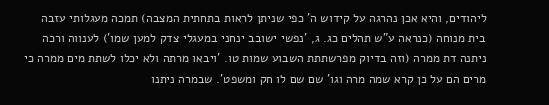ליהודים, והיא אכן נהרגה על קידוש ה' כפי שניתן לראות בתחתית המצבה) תמכה מעגלותי עזבה בית מנוחה (כנראה ע"ש תהלים כג. ג, 'נפשי ישובב ינחני במעגלי צדק למען שמו') לענווה ורכה ניתנה דת ממרה (וזה בדיוק מפרשתתת השבוע שמות טו. 'ויבאו מרתה ולא יכלו לשתת מים ממרה כי מרים הם על כן קרא שמה מרה וגו' שם שם לו חק ומשפט'. שבמרה ניתנו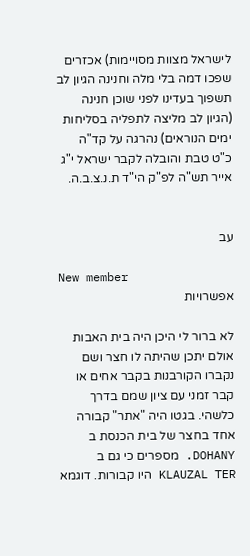לישראל מצוות מסויימות) אכזרים שפכו דמה בלי מלה וחנינה הגיון לב תשפוך בעדינו לפני שוכן חנינה (הגיון לב מליצה לתפליה בסליחות ימים הנוראים) נהרגה על קד"ה כ"ט טבת והובלה לקבר ישראל י"ג אייר תש"ה לפ"ק הי"ד ת.נ.צ.ב.ה.


עב

New member
אפשרויות

לא ברור לי היכן היה בית האבות אולם יתכן שהיתה לו חצר ושם נקברו הקורבנות בקבר אחים או קבר זמני עם ציון שמם בדרך כלשהי. בגטו היה "אתר" קבורה אחד בחצר של בית הכנסת ב DOHANY. מספרים כי גם ב KLAUZAL TER היו קבורות. דוגמא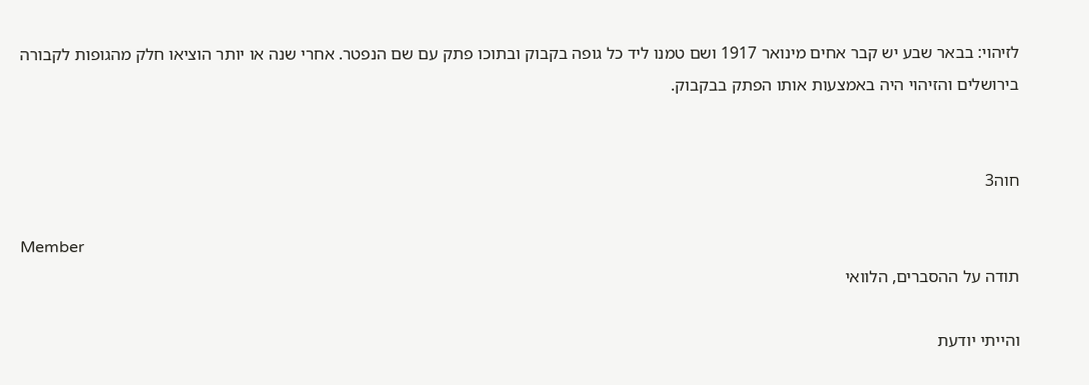לזיהוי: בבאר שבע יש קבר אחים מינואר 1917 ושם טמנו ליד כל גופה בקבוק ובתוכו פתק עם שם הנפטר. אחרי שנה או יותר הוציאו חלק מהגופות לקבורה בירושלים והזיהוי היה באמצעות אותו הפתק בבקבוק.


חוה3

Member
תודה על ההסברים, הלוואי

והייתי יודעת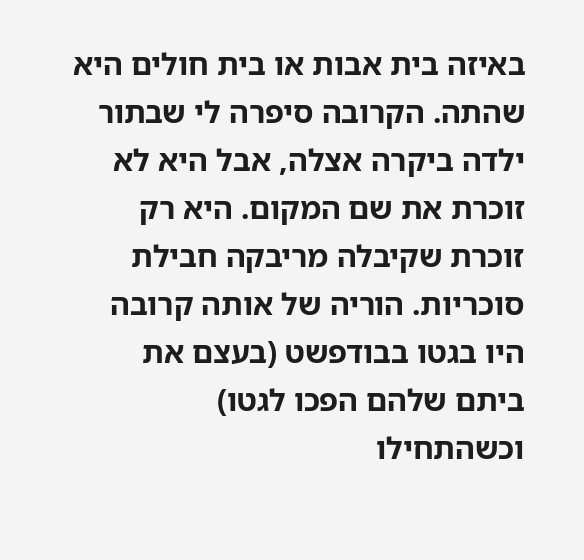באיזה בית אבות או בית חולים היא שהתה. הקרובה סיפרה לי שבתור ילדה ביקרה אצלה, אבל היא לא זוכרת את שם המקום. היא רק זוכרת שקיבלה מריבקה חבילת סוכריות. הוריה של אותה קרובה היו בגטו בבודפשט (בעצם את ביתם שלהם הפכו לגטו) וכשהתחילו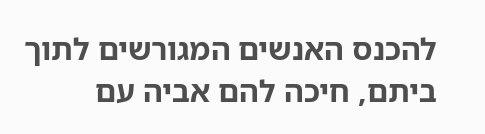להכנס האנשים המגורשים לתוך ביתם, חיכה להם אביה עם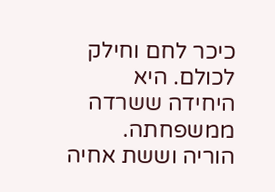כיכר לחם וחילק לכולם. היא היחידה ששרדה ממשפחתה. הוריה וששת אחיה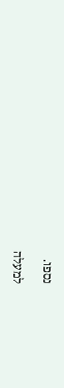נספו.

למעלה